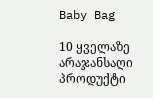Baby Bag

10 ყველაზე არაჯანსაღი პროდუქტი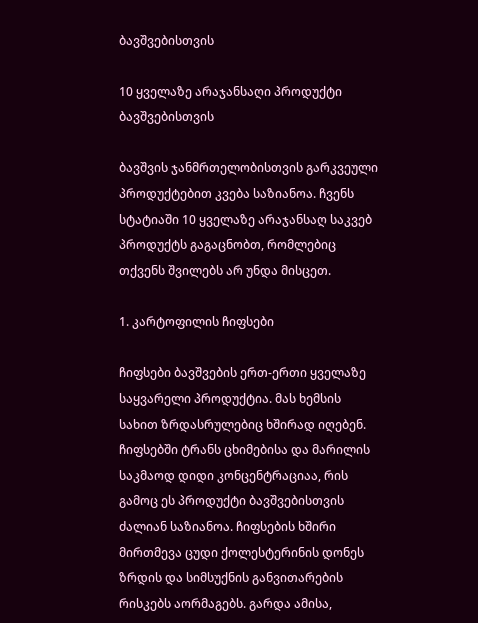ბავშვებისთვის

10 ყველაზე არაჯანსაღი პროდუქტი ბავშვებისთვის

ბავშვის ჯანმრთელობისთვის გარკვეული პროდუქტებით კვება საზიანოა. ჩვენს სტატიაში 10 ყველაზე არაჯანსაღ საკვებ პროდუქტს გაგაცნობთ, რომლებიც თქვენს შვილებს არ უნდა მისცეთ.

1. კარტოფილის ჩიფსები

ჩიფსები ბავშვების ერთ-ერთი ყველაზე საყვარელი პროდუქტია. მას ხემსის სახით ზრდასრულებიც ხშირად იღებენ. ჩიფსებში ტრანს ცხიმებისა და მარილის საკმაოდ დიდი კონცენტრაციაა, რის გამოც ეს პროდუქტი ბავშვებისთვის ძალიან საზიანოა. ჩიფსების ხშირი მირთმევა ცუდი ქოლესტერინის დონეს ზრდის და სიმსუქნის განვითარების რისკებს აორმაგებს. გარდა ამისა,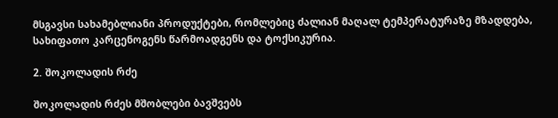მსგავსი სახამებლიანი პროდუქტები, რომლებიც ძალიან მაღალ ტემპერატურაზე მზადდება, სახიფათო კარცენოგენს წარმოადგენს და ტოქსიკურია.

2. შოკოლადის რძე

შოკოლადის რძეს მშობლები ბავშვებს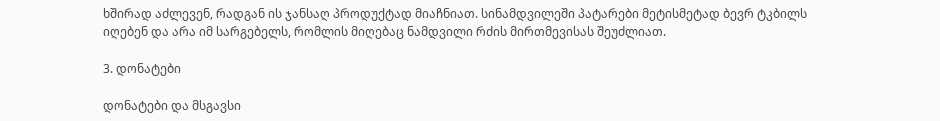ხშირად აძლევენ, რადგან ის ჯანსაღ პროდუქტად მიაჩნიათ. სინამდვილეში პატარები მეტისმეტად ბევრ ტკბილს იღებენ და არა იმ სარგებელს, რომლის მიღებაც ნამდვილი რძის მირთმევისას შეუძლიათ.

3. დონატები

დონატები და მსგავსი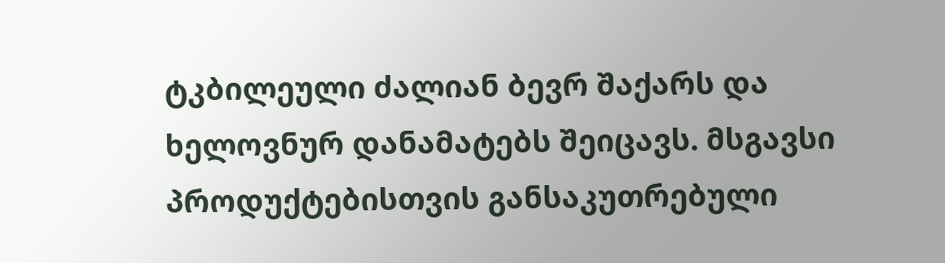ტკბილეული ძალიან ბევრ შაქარს და ხელოვნურ დანამატებს შეიცავს. მსგავსი პროდუქტებისთვის განსაკუთრებული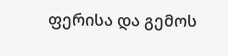ფერისა და გემოს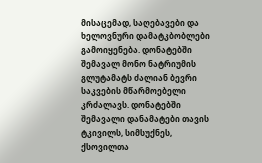მისაცემად, საღებავები და ხელოვნური დამატკბობლები გამოიყენება. დონატებში შემავალ მონო ნატრიუმის გლუტამატს ძალიან ბევრი საკვების მწარმოებელი კრძალავს. დონატებში შემავალი დანამატები თავის ტკივილს, სიმსუქნეს, ქსოვილთა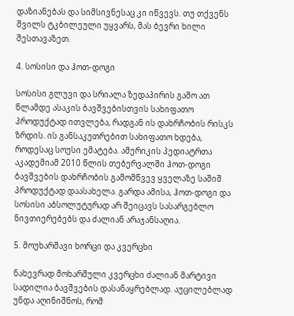დაზიანებას და სიმსივნესაც კი იწვევს. თუ თქვენს შვილს ტკბილეული უყვარს, მას ბევრი ხილი შესთავაზეთ.

4. სოსისი და ჰოთ-დოგი

სოსისი გლუვი და სრიალა ზედაპირის გამო ათ წლამდე ასაკის ბავშვებისთვის სახიფათო პროდუქტად ითვლება, რადგან ის დახრჩობის რისკს ზრდის. ის განსაკუთრებით სახიფათო ხდება, როდესაც სოუსი ემატება. ამერიკის პედიატრთა აკადემიამ 2010 წლის თებერვალში ჰოთ-დოგი ბავშვების დახრჩობის გამომწვევ ყველაზე საშიშ პროდუქტად დაასახელა. გარდა ამისა, ჰოთ-დოგი და სოსისი აბსოლუტურად არ შეიცავს სასარგებლო ნივთიერებებს და ძალიან არაჯანსაღია.

5. მოუხარშავი ხორცი და კვერცხი

ნახევრად მოხარშული კვერცხი ძალიან მარტივი სადილია ბავშვების დასანაყრებლად. აუცილებლად უნდა აღინიშნოს, რომ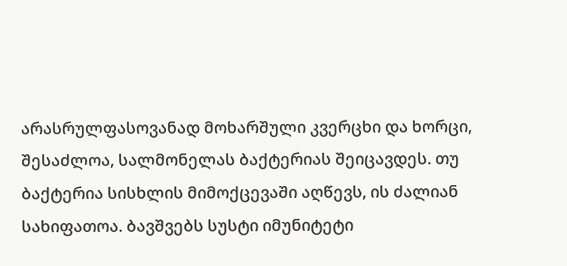არასრულფასოვანად მოხარშული კვერცხი და ხორცი, შესაძლოა, სალმონელას ბაქტერიას შეიცავდეს. თუ ბაქტერია სისხლის მიმოქცევაში აღწევს, ის ძალიან სახიფათოა. ბავშვებს სუსტი იმუნიტეტი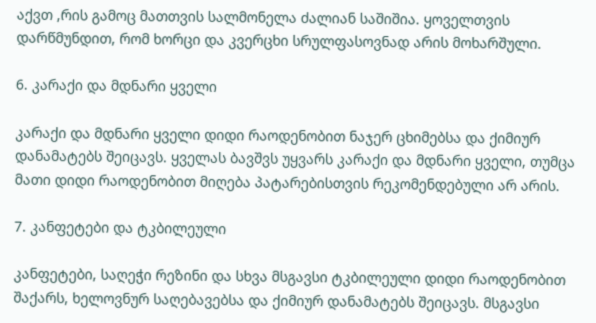აქვთ ,რის გამოც მათთვის სალმონელა ძალიან საშიშია. ყოველთვის დარწმუნდით, რომ ხორცი და კვერცხი სრულფასოვნად არის მოხარშული.

6. კარაქი და მდნარი ყველი

კარაქი და მდნარი ყველი დიდი რაოდენობით ნაჯერ ცხიმებსა და ქიმიურ დანამატებს შეიცავს. ყველას ბავშვს უყვარს კარაქი და მდნარი ყველი, თუმცა მათი დიდი რაოდენობით მიღება პატარებისთვის რეკომენდებული არ არის.

7. კანფეტები და ტკბილეული

კანფეტები, საღეჭი რეზინი და სხვა მსგავსი ტკბილეული დიდი რაოდენობით შაქარს, ხელოვნურ საღებავებსა და ქიმიურ დანამატებს შეიცავს. მსგავსი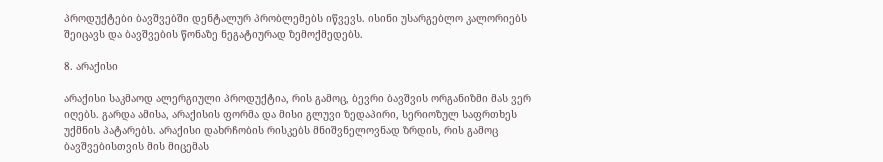პროდუქტები ბავშვებში დენტალურ პრობლემებს იწვევს. ისინი უსარგებლო კალორიებს შეიცავს და ბავშვების წონაზე ნეგატიურად ზემოქმედებს.

8. არაქისი

არაქისი საკმაოდ ალერგიული პროდუქტია, რის გამოც, ბევრი ბავშვის ორგანიზმი მას ვერ იღებს. გარდა ამისა, არაქისის ფორმა და მისი გლუვი ზედაპირი, სერიოზულ საფრთხეს უქმნის პატარებს. არაქისი დახრჩობის რისკებს მნიშვნელოვნად ზრდის, რის გამოც ბავშვებისთვის მის მიცემას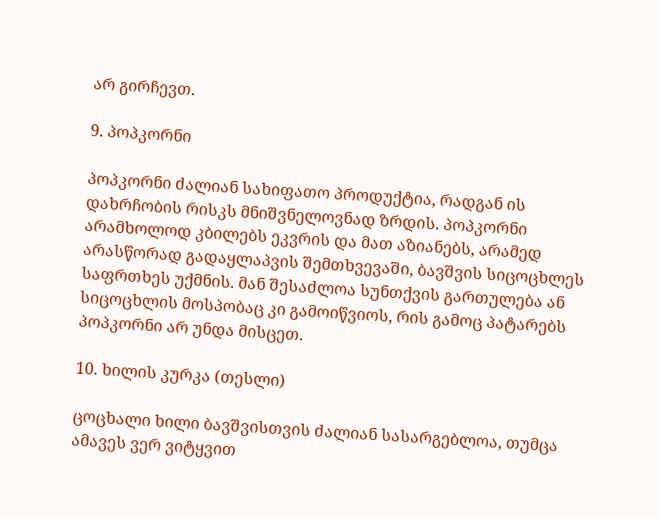არ გირჩევთ.

9. პოპკორნი

პოპკორნი ძალიან სახიფათო პროდუქტია, რადგან ის დახრჩობის რისკს მნიშვნელოვნად ზრდის. პოპკორნი არამხოლოდ კბილებს ეკვრის და მათ აზიანებს, არამედ არასწორად გადაყლაპვის შემთხვევაში, ბავშვის სიცოცხლეს საფრთხეს უქმნის. მან შესაძლოა სუნთქვის გართულება ან სიცოცხლის მოსპობაც კი გამოიწვიოს, რის გამოც პატარებს პოპკორნი არ უნდა მისცეთ.

10. ხილის კურკა (თესლი)

ცოცხალი ხილი ბავშვისთვის ძალიან სასარგებლოა, თუმცა ამავეს ვერ ვიტყვით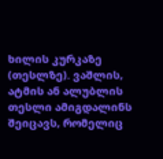ხილის კურკაზე (თესლზე). ვაშლის, ატმის ან ალუბლის თესლი ამიგდალინს შეიცავს, რომელიც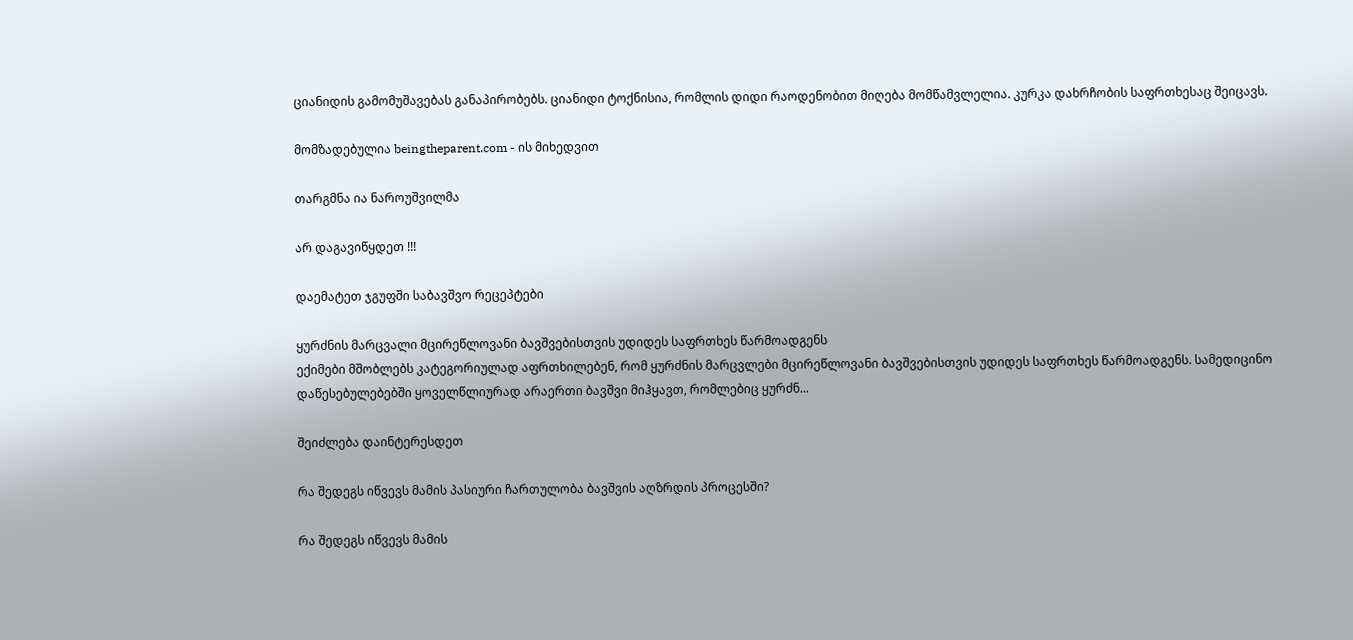ციანიდის გამომუშავებას განაპირობებს. ციანიდი ტოქნისია, რომლის დიდი რაოდენობით მიღება მომწამვლელია. კურკა დახრჩობის საფრთხესაც შეიცავს.

მომზადებულია beingtheparent.com - ის მიხედვით

თარგმნა ია ნაროუშვილმა

არ დაგავიწყდეთ !!!

დაემატეთ ჯგუფში საბავშვო რეცეპტები

ყურძნის მარცვალი მცირეწლოვანი ბავშვებისთვის უდიდეს საფრთხეს წარმოადგენს
ექიმები მშობლებს კატეგორიულად აფრთხილებენ, რომ ყურძნის მარცვლები მცირეწლოვანი ბავშვებისთვის უდიდეს საფრთხეს წარმოადგენს. სამედიცინო დაწესებულებებში ყოველწლიურად არაერთი ბავშვი მიჰყავთ, რომლებიც ყურძნ...

შეიძლება დაინტერესდეთ

რა შედეგს იწვევს მამის პასიური ჩართულობა ბავშვის აღზრდის პროცესში?

რა შედეგს იწვევს მამის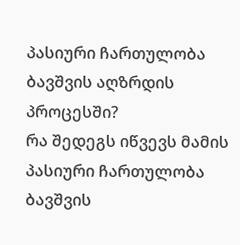პასიური ჩართულობა ბავშვის აღზრდის პროცესში?
რა შედეგს იწვევს მამის პასიური ჩართულობა ბავშვის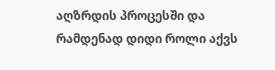აღზრდის პროცესში და რამდენად დიდი როლი აქვს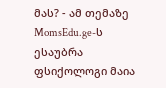მას? - ამ თემაზე MomsEdu.ge-ს ესაუბრა ფსიქოლოგი მაია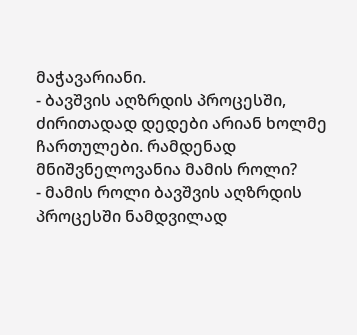მაჭავარიანი.
- ბავშვის აღზრდის პროცესში, ძირითადად დედები არიან ხოლმე ჩართულები. რამდენად მნიშვნელოვანია მამის როლი?
- მამის როლი ბავშვის აღზრდის პროცესში ნამდვილად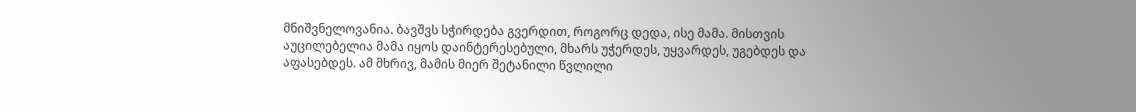მნიშვნელოვანია. ბავშვს სჭირდება გვერდით, როგორც დედა, ისე მამა. მისთვის აუცილებელია მამა იყოს დაინტერესებული, მხარს უჭერდეს, უყვარდეს, უგებდეს და აფასებდეს. ამ მხრივ, მამის მიერ შეტანილი წვლილი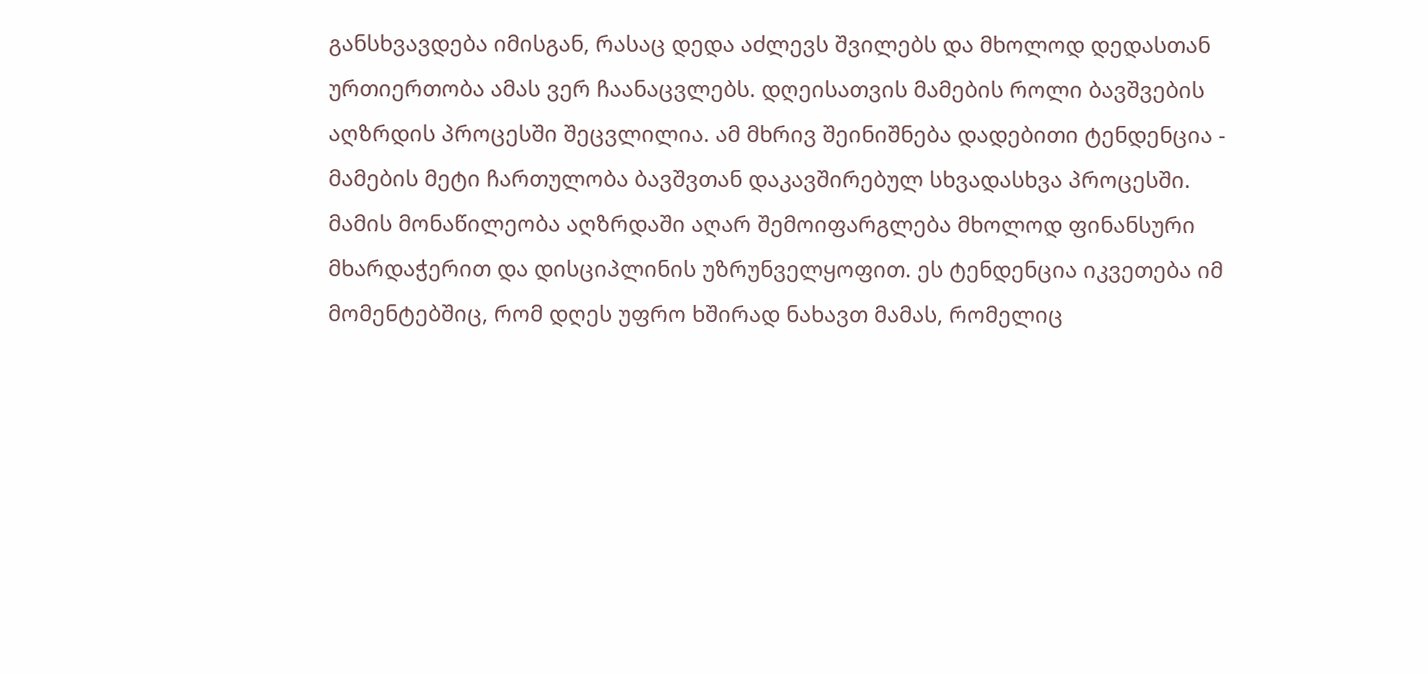განსხვავდება იმისგან, რასაც დედა აძლევს შვილებს და მხოლოდ დედასთან ურთიერთობა ამას ვერ ჩაანაცვლებს. დღეისათვის მამების როლი ბავშვების აღზრდის პროცესში შეცვლილია. ამ მხრივ შეინიშნება დადებითი ტენდენცია - მამების მეტი ჩართულობა ბავშვთან დაკავშირებულ სხვადასხვა პროცესში. მამის მონაწილეობა აღზრდაში აღარ შემოიფარგლება მხოლოდ ფინანსური მხარდაჭერით და დისციპლინის უზრუნველყოფით. ეს ტენდენცია იკვეთება იმ მომენტებშიც, რომ დღეს უფრო ხშირად ნახავთ მამას, რომელიც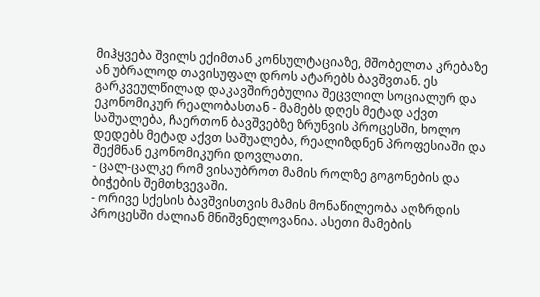მიჰყვება შვილს ექიმთან კონსულტაციაზე, მშობელთა კრებაზე ან უბრალოდ თავისუფალ დროს ატარებს ბავშვთან. ეს გარკვეულწილად დაკავშირებულია შეცვლილ სოციალურ და ეკონომიკურ რეალობასთან - მამებს დღეს მეტად აქვთ საშუალება, ჩაერთონ ბავშვებზე ზრუნვის პროცესში, ხოლო დედებს მეტად აქვთ საშუალება, რეალიზდნენ პროფესიაში და შექმნან ეკონომიკური დოვლათი.
- ცალ-ცალკე რომ ვისაუბროთ მამის როლზე გოგონების და ბიჭების შემთხვევაში.
- ორივე სქესის ბავშვისთვის მამის მონაწილეობა აღზრდის პროცესში ძალიან მნიშვნელოვანია. ასეთი მამების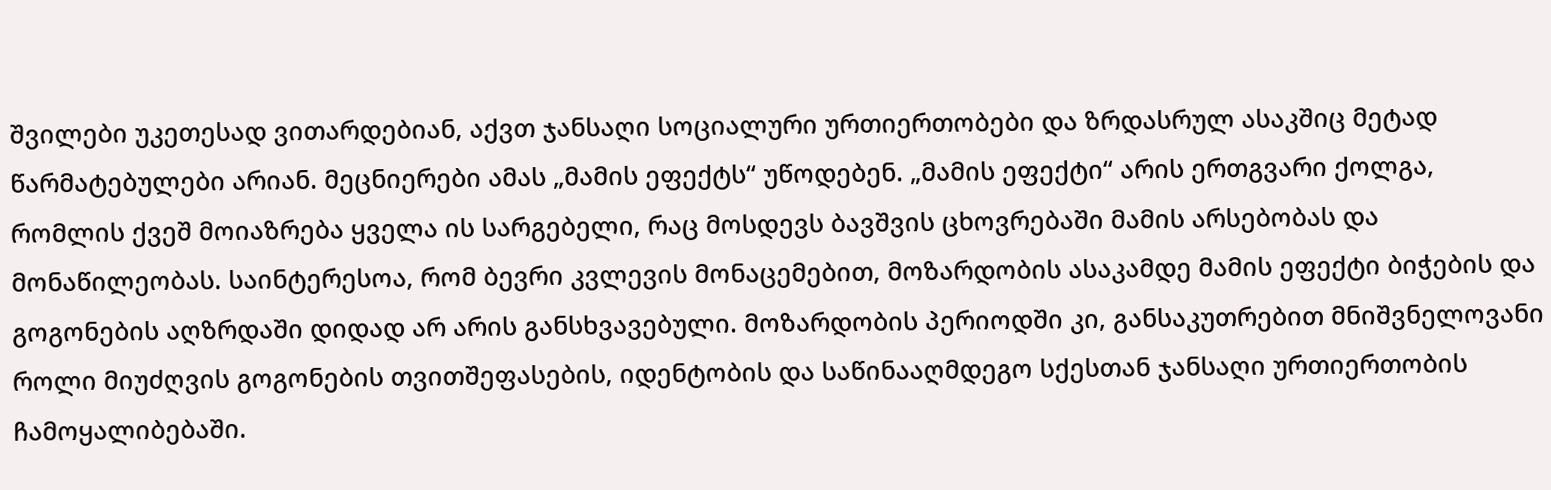შვილები უკეთესად ვითარდებიან, აქვთ ჯანსაღი სოციალური ურთიერთობები და ზრდასრულ ასაკშიც მეტად წარმატებულები არიან. მეცნიერები ამას „მამის ეფექტს“ უწოდებენ. „მამის ეფექტი“ არის ერთგვარი ქოლგა, რომლის ქვეშ მოიაზრება ყველა ის სარგებელი, რაც მოსდევს ბავშვის ცხოვრებაში მამის არსებობას და მონაწილეობას. საინტერესოა, რომ ბევრი კვლევის მონაცემებით, მოზარდობის ასაკამდე მამის ეფექტი ბიჭების და გოგონების აღზრდაში დიდად არ არის განსხვავებული. მოზარდობის პერიოდში კი, განსაკუთრებით მნიშვნელოვანი როლი მიუძღვის გოგონების თვითშეფასების, იდენტობის და საწინააღმდეგო სქესთან ჯანსაღი ურთიერთობის ჩამოყალიბებაში.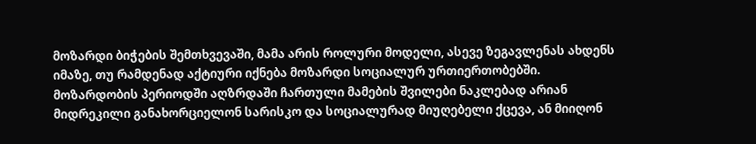მოზარდი ბიჭების შემთხვევაში, მამა არის როლური მოდელი, ასევე ზეგავლენას ახდენს იმაზე, თუ რამდენად აქტიური იქნება მოზარდი სოციალურ ურთიერთობებში. მოზარდობის პერიოდში აღზრდაში ჩართული მამების შვილები ნაკლებად არიან მიდრეკილი განახორციელონ სარისკო და სოციალურად მიუღებელი ქცევა, ან მიიღონ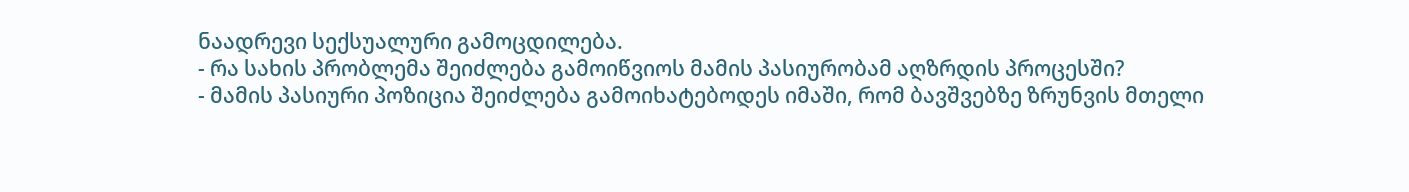ნაადრევი სექსუალური გამოცდილება.
- რა სახის პრობლემა შეიძლება გამოიწვიოს მამის პასიურობამ აღზრდის პროცესში?
- მამის პასიური პოზიცია შეიძლება გამოიხატებოდეს იმაში, რომ ბავშვებზე ზრუნვის მთელი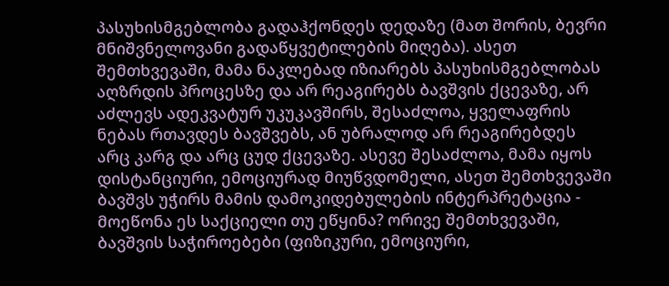პასუხისმგებლობა გადაჰქონდეს დედაზე (მათ შორის, ბევრი მნიშვნელოვანი გადაწყვეტილების მიღება). ასეთ შემთხვევაში, მამა ნაკლებად იზიარებს პასუხისმგებლობას აღზრდის პროცესზე და არ რეაგირებს ბავშვის ქცევაზე, არ აძლევს ადეკვატურ უკუკავშირს, შესაძლოა, ყველაფრის ნებას რთავდეს ბავშვებს, ან უბრალოდ არ რეაგირებდეს არც კარგ და არც ცუდ ქცევაზე. ასევე შესაძლოა, მამა იყოს დისტანციური, ემოციურად მიუწვდომელი, ასეთ შემთხვევაში ბავშვს უჭირს მამის დამოკიდებულების ინტერპრეტაცია - მოეწონა ეს საქციელი თუ ეწყინა? ორივე შემთხვევაში, ბავშვის საჭიროებები (ფიზიკური, ემოციური,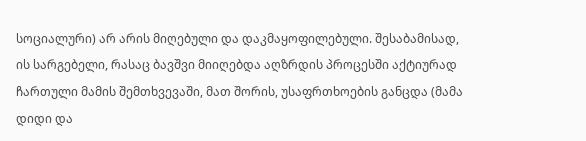სოციალური) არ არის მიღებული და დაკმაყოფილებული. შესაბამისად, ის სარგებელი, რასაც ბავშვი მიიღებდა აღზრდის პროცესში აქტიურად ჩართული მამის შემთხვევაში, მათ შორის, უსაფრთხოების განცდა (მამა დიდი და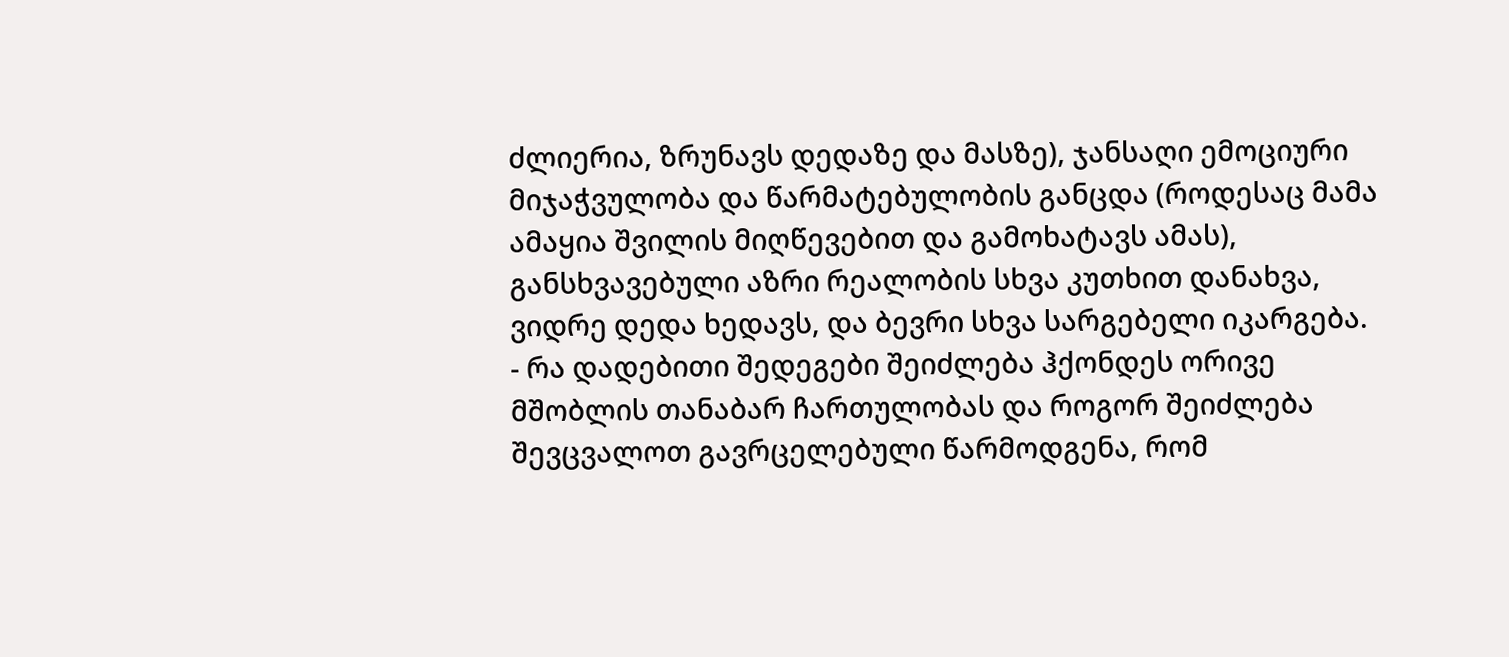ძლიერია, ზრუნავს დედაზე და მასზე), ჯანსაღი ემოციური მიჯაჭვულობა და წარმატებულობის განცდა (როდესაც მამა ამაყია შვილის მიღწევებით და გამოხატავს ამას), განსხვავებული აზრი რეალობის სხვა კუთხით დანახვა, ვიდრე დედა ხედავს, და ბევრი სხვა სარგებელი იკარგება.
- რა დადებითი შედეგები შეიძლება ჰქონდეს ორივე მშობლის თანაბარ ჩართულობას და როგორ შეიძლება შევცვალოთ გავრცელებული წარმოდგენა, რომ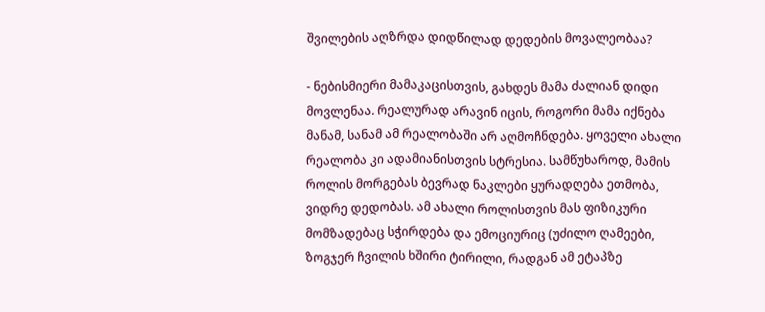შვილების აღზრდა დიდწილად დედების მოვალეობაა?

- ნებისმიერი მამაკაცისთვის, გახდეს მამა ძალიან დიდი მოვლენაა. რეალურად არავინ იცის, როგორი მამა იქნება მანამ, სანამ ამ რეალობაში არ აღმოჩნდება. ყოველი ახალი რეალობა კი ადამიანისთვის სტრესია. სამწუხაროდ, მამის როლის მორგებას ბევრად ნაკლები ყურადღება ეთმობა, ვიდრე დედობას. ამ ახალი როლისთვის მას ფიზიკური მომზადებაც სჭირდება და ემოციურიც (უძილო ღამეები, ზოგჯერ ჩვილის ხშირი ტირილი, რადგან ამ ეტაპზე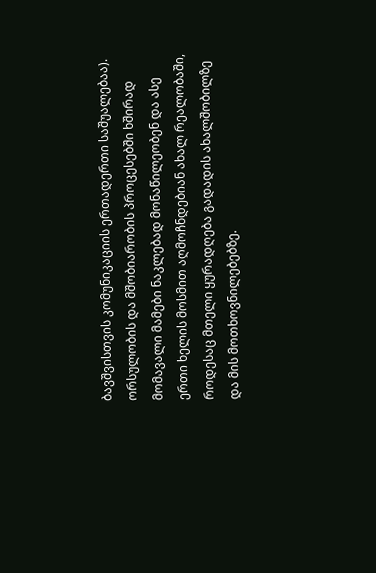ბავშვისთვის კომუნიკაციის ერთადერთი საშუალებაა). ორსულობის და მშობიარობის პროცესებში ხშირად მომავალი მამები ნაკლებად მონაწილეობენ და ასე ერთი ხელის მოსმით აღმოჩნდებიან ახალ რეალობაში, როდესაც მთელი ყურადღება გადადის ახალშობილზე და მის მოთხოვნილებებზე.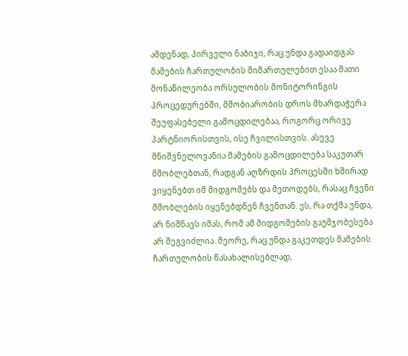ამდენად, პირველი ნაბიჯი, რაც უნდა გადაიდგას მამების ჩართულობის მიმართულებით ესაა მათი მონაწილეობა ორსულობის მონიტორინგის პროცედურებში, მშობიარობის დროს მხარდაჭერა შეუფასებელი გამოცდილებაა, როგორც ორივე პარტნიორისთვის, ისე ჩვილისთვის. ასევე მნიშვნელოვანია მამების გამოცდილება საკუთარ მშობლებთან, რადგან აღზრდის პროცესში ხშირად ვიყენებთ იმ მიდგომებს და მეთოდებს, რასაც ჩვენი მშობლების იყენებდნენ ჩვენთან. ეს, რა თქმა უნდა, არ ნიშნავს იმას, რომ ამ მიდგომების გაუმჯობესება არ შეგვიძლია. მეორე, რაც უნდა გაკეთდეს მამების ჩართულობის წასახალისებლად,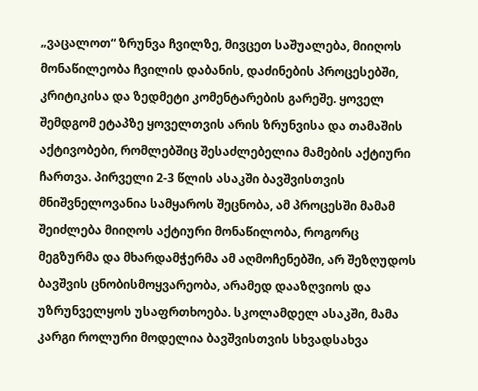„ვაცალოთ“ ზრუნვა ჩვილზე, მივცეთ საშუალება, მიიღოს მონაწილეობა ჩვილის დაბანის, დაძინების პროცესებში, კრიტიკისა და ზედმეტი კომენტარების გარეშე. ყოველ შემდგომ ეტაპზე ყოველთვის არის ზრუნვისა და თამაშის აქტივობები, რომლებშიც შესაძლებელია მამების აქტიური ჩართვა. პირველი 2-3 წლის ასაკში ბავშვისთვის მნიშვნელოვანია სამყაროს შეცნობა, ამ პროცესში მამამ შეიძლება მიიღოს აქტიური მონაწილობა, როგორც მეგზურმა და მხარდამჭერმა ამ აღმოჩენებში, არ შეზღუდოს ბავშვის ცნობისმოყვარეობა, არამედ დააზღვიოს და უზრუნველყოს უსაფრთხოება. სკოლამდელ ასაკში, მამა კარგი როლური მოდელია ბავშვისთვის სხვადსახვა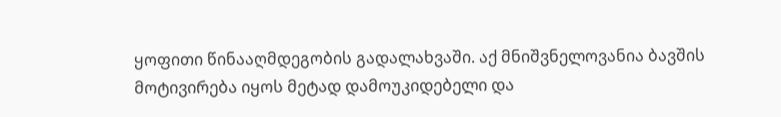ყოფითი წინააღმდეგობის გადალახვაში. აქ მნიშვნელოვანია ბავშის მოტივირება იყოს მეტად დამოუკიდებელი და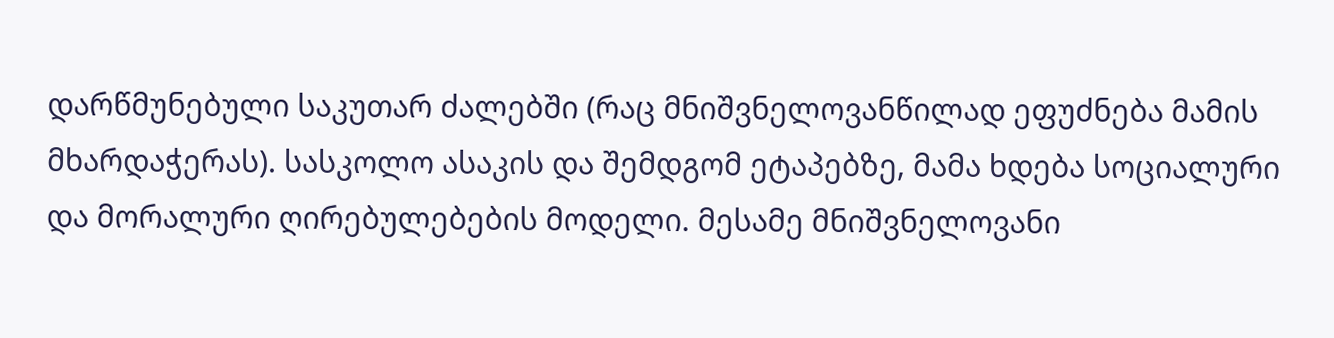დარწმუნებული საკუთარ ძალებში (რაც მნიშვნელოვანწილად ეფუძნება მამის მხარდაჭერას). სასკოლო ასაკის და შემდგომ ეტაპებზე, მამა ხდება სოციალური და მორალური ღირებულებების მოდელი. მესამე მნიშვნელოვანი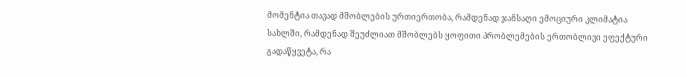მომენტია თავად მშობლების ურთიერთობა, რამდენად ჯანსაღი ემოციური კლიმატია სახლში, რამდენად შეუძლიათ მშობლებს ყოფითი პრობლემების ერთობლივი ეფექტური გადაწყვეტა, რა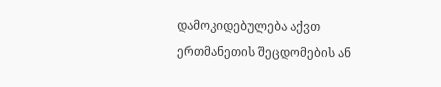დამოკიდებულება აქვთ ერთმანეთის შეცდომების ან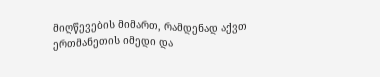მიღწევების მიმართ, რამდენად აქვთ ერთმანეთის იმედი და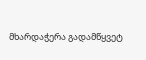მხარდაჭერა გადამწყვეტ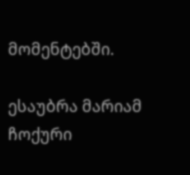მომენტებში.

ესაუბრა მარიამ ჩოქური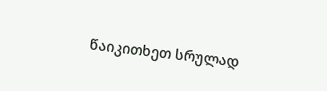წაიკითხეთ სრულად